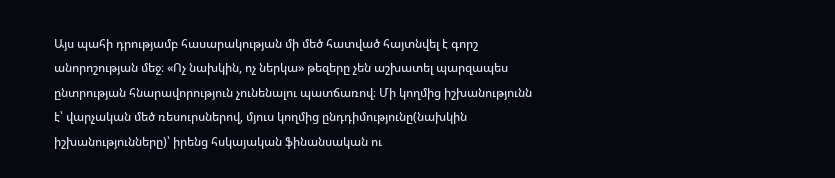Այս պահի դրությամբ հասարակության մի մեծ հատված հայտնվել է գորշ անորոշության մեջ։ «Ոչ նախկին, ոչ ներկա» թեզերը չեն աշխատել պարզապես ընտրության հնարավորություն չունենալու պատճառով։ Մի կողմից իշխանությունն է՝ վարչական մեծ ռեսուրսներով, մյուս կողմից ընդդիմությունը(նախկին իշխանությունները)՝ իրենց հսկայական ֆինանսական ու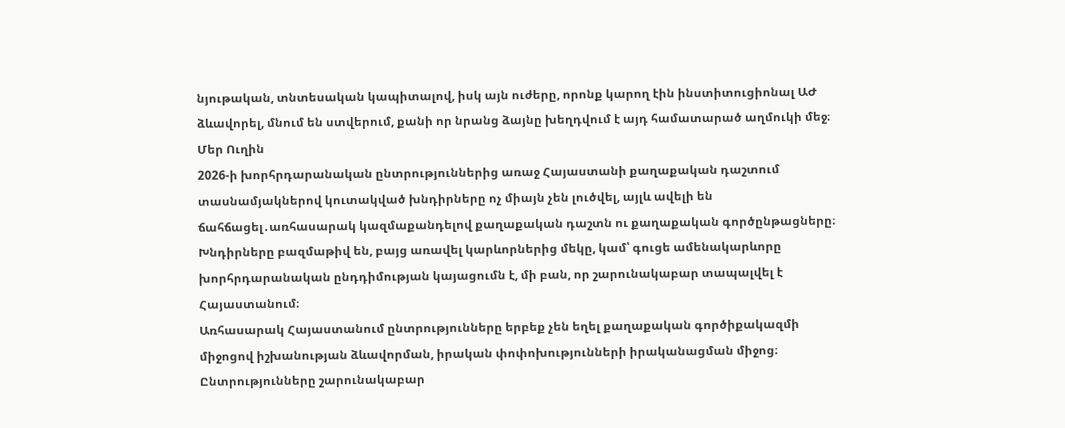նյութական, տնտեսական կապիտալով, իսկ այն ուժերը, որոնք կարող էին ինստիտուցիոնալ ԱԺ ձևավորել, մնում են ստվերում, քանի որ նրանց ձայնը խեղդվում է այդ համատարած աղմուկի մեջ։
Մեր Ուղին
2026‑ի խորհրդարանական ընտրություններից առաջ Հայաստանի քաղաքական դաշտում տասնամյակներով կուտակված խնդիրները ոչ միայն չեն լուծվել, այլև ավելի են ճահճացել․առհասարակ կազմաքանդելով քաղաքական դաշտն ու քաղաքական գործընթացները։ Խնդիրները բազմաթիվ են, բայց առավել կարևորներից մեկը, կամ՝ գուցե ամենակարևորը խորհրդարանական ընդդիմության կայացումն է, մի բան, որ շարունակաբար տապալվել է Հայաստանում։
Առհասարակ Հայաստանում ընտրությունները երբեք չեն եղել քաղաքական գործիքակազմի միջոցով իշխանության ձևավորման, իրական փոփոխությունների իրականացման միջոց։ Ընտրությունները շարունակաբար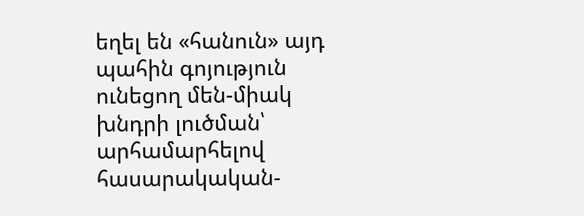եղել են «հանուն» այդ պահին գոյություն ունեցող մեն-միակ խնդրի լուծման՝ արհամարհելով հասարակական-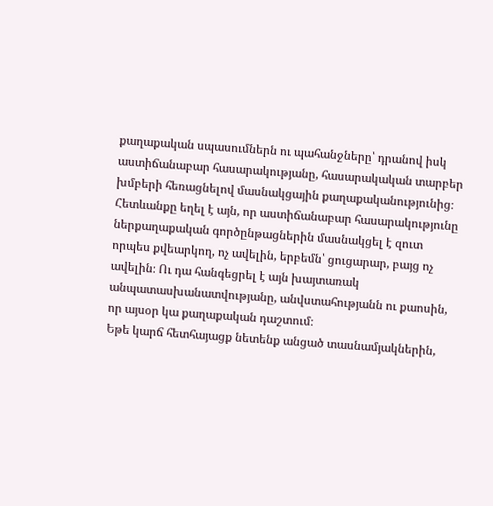քաղաքական սպասումներն ու պահանջները՝ դրանով իսկ աստիճանաբար հասարակությանը, հասարակական տարբեր խմբերի հեռացնելով մասնակցային քաղաքականությունից։ Հետևանքը եղել է այն, որ աստիճանաբար հասարակությունը ներքաղաքական գործընթացներին մասնակցել է զուտ որպես քվեարկող, ոչ ավելին, երբեմն՝ ցուցարար, բայց ոչ ավելին։ Ու դա հանգեցրել է այն խայտառակ անպատասխանատվությանը, անվստահությանն ու քաոսին, որ այսօր կա քաղաքական դաշտում։
Եթե կարճ հետհայացք նետենք անցած տասնամյակներին,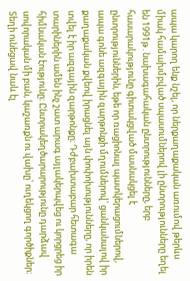ապա կարող ենք նշել, որ ներքաղաքական առումով թերևս միակ համախմբված սպասումներով լի ընտրությունները եղել են 1991թ․նախագահական ընտրությունները, երբ հասարակությունը գիտակցված մասնակցել է ընտրություններին, եթե որ ռացիոնալ պատկերացումներով, ապա գոնե ազգային զարթոնքի մղումներով՝ ցանկանալով իր քաղաքական քվեով իրացնել այն փոփոխությունները, որ իրեն տվել է իր ազգային զարթոնքը։ Դժբախտաբար հետագա տարիներին ամեն ինչ շատ արագ այլակերպվեց ու կորցրեց իր հիմնական էությունը։ Ընտրակեղծարարությունը դարձավ սովորական մի բան, կաշառքն ու վախը՝ ուղեկցող գործիքներ։ Տեղի ունեցավ նաև էլ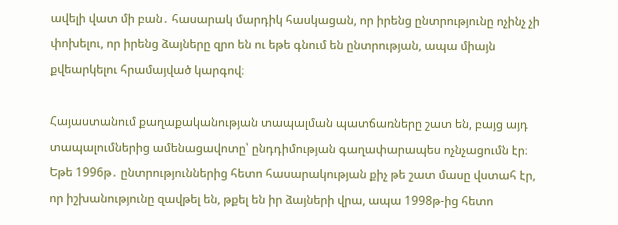ավելի վատ մի բան․ հասարակ մարդիկ հասկացան, որ իրենց ընտրությունը ոչինչ չի փոխելու, որ իրենց ձայները զրո են ու եթե գնում են ընտրության, ապա միայն քվեարկելու հրամայված կարգով։

Հայաստանում քաղաքականության տապալման պատճառները շատ են, բայց այդ տապալումներից ամենացավոտը՝ ընդդիմության գաղափարապես ոչնչացումն էր։ Եթե 1996թ․ ընտրություններից հետո հասարակության քիչ թե շատ մասը վստահ էր, որ իշխանությունը զավթել են, թքել են իր ձայների վրա, ապա 1998թ-ից հետո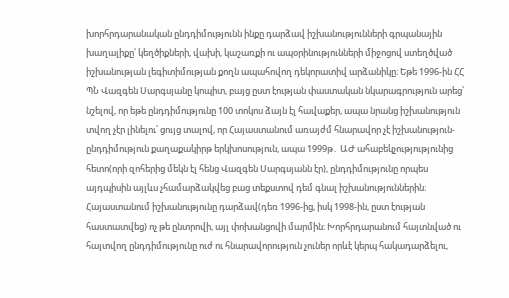խորհրդարանական ընդդիմությունն ինքը դարձավ իշխանությունների գրպանային խաղալիքը՝ կեղծիքների, վախի, կաշառքի ու ապօրինությունների միջոցով ստեղծված իշխանության լեգիտիմության քողն ապահովող դեկորատիվ արձանիկը։ Եթե 1996-ին ՀՀ ՊՆ Վազգեն Սարգսյանը կոպիտ, բայց ըստ էության փաստական նկարագրություն արեց՝ նշելով, որ եթե ընդդիմությունը 100 տոկոս ձայն էլ հավաքեր, ապա նրանց իշխանություն տվող չէր լինելու՝ ցույց տալով, որ Հայաստանում առայժմ հնարավոր չէ իշխանություն-ընդդիմություն քաղաքակիրթ երկխոսություն, ապա 1999թ․ ԱԺ ահաբեկչությությունից հետո(որի զոհերից մեկն էլ հենց Վազգեն Սարգսյանն էր), ընդդիմությունը որպես այդպիսին այլևս չհամարձակվեց բաց տեքստով դեմ գնալ իշխանություններին։ Հայաստանում իշխանությունը դարձավ(դեռ 1996-ից, իսկ 1998-ին, ըստ էության հաստատվեց) ոչ թե ընտրովի, այլ փոխանցովի մարմին։ Խորհրդարանում հայտնված ու հայտվող ընդդիմությունը ուժ ու հնարավորություն չուներ որևէ կերպ հակադարձելու,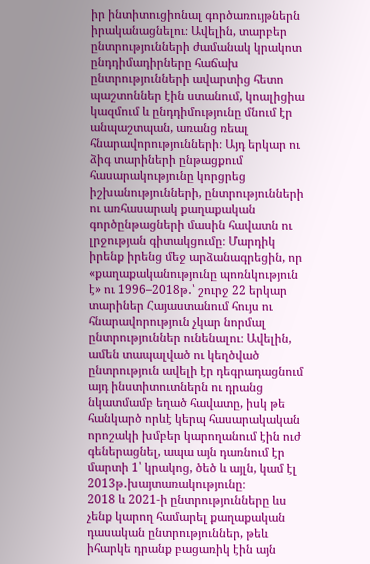իր ինտիտուցիոնալ գործառույթներն իրականացնելու։ Ավելին, տարբեր ընտրությունների ժամանակ կրակոտ ընդդիմադիրները հաճախ ընտրությունների ավարտից հետո պաշտոններ էին ստանում, կոալիցիա կազմում և ընդդիմությունը մնում էր անպաշտպան, առանց ռեալ հնարավորությունների։ Այդ երկար ու ձիգ տարիների ընթացքում հասարակությունը կորցրեց իշխանությունների, ընտրությունների ու առհասարակ քաղաքական գործընթացների մասին հավատն ու լրջության գիտակցումը։ Մարդիկ իրենք իրենց մեջ արձանագրեցին, որ «քաղաքականությունը պոռնկություն է» ու 1996–2018թ․՝ շուրջ 22 երկար տարիներ Հայաստանում հույս ու հնարավորություն չկար նորմալ ընտրություններ ունենալու։ Ավելին, ամեն տապալված ու կեղծված ընտրություն ավելի էր դեգրադացնում այդ ինստիտուտներն ու դրանց նկատմամբ եղած հավատը, իսկ թե հանկարծ որևէ կերպ հասարակական որոշակի խմբեր կարողանում էին ուժ գեներացնել, ապա այն դառնում էր մարտի 1՝ կրակոց, ծեծ և այլն, կամ էլ 2013թ․խայտառակությունը։
2018 և 2021‑ի ընտրությունները ևս չենք կարող համարել քաղաքական դասական ընտրություններ, թեև իհարկե դրանք բացառիկ էին այն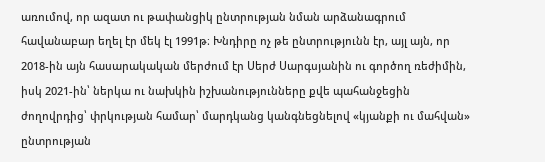առումով, որ ազատ ու թափանցիկ ընտրության նման արձանագրում հավանաբար եղել էր մեկ էլ 1991թ։ Խնդիրը ոչ թե ընտրությունն էր, այլ այն, որ 2018-ին այն հասարակական մերժում էր Սերժ Սարգսյանին ու գործող ռեժիմին, իսկ 2021-ին՝ ներկա ու նախկին իշխանությունները քվե պահանջեցին ժողովրդից՝ փրկության համար՝ մարդկանց կանգնեցնելով «կյանքի ու մահվան» ընտրության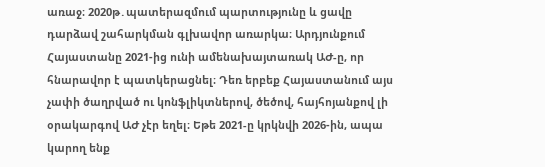առաջ։ 2020թ․պատերազմում պարտությունը և ցավը դարձավ շահարկման գլխավոր առարկա։ Արդյունքում Հայաստանը 2021-ից ունի ամենախայտառակ ԱԺ‑ը, որ հնարավոր է պատկերացնել։ Դեռ երբեք Հայաստանում այս չափի ծաղրված ու կոնֆլիկտներով, ծեծով, հայհոյանքով լի օրակարգով ԱԺ չէր եղել։ Եթե 2021‑ը կրկնվի 2026-ին, ապա կարող ենք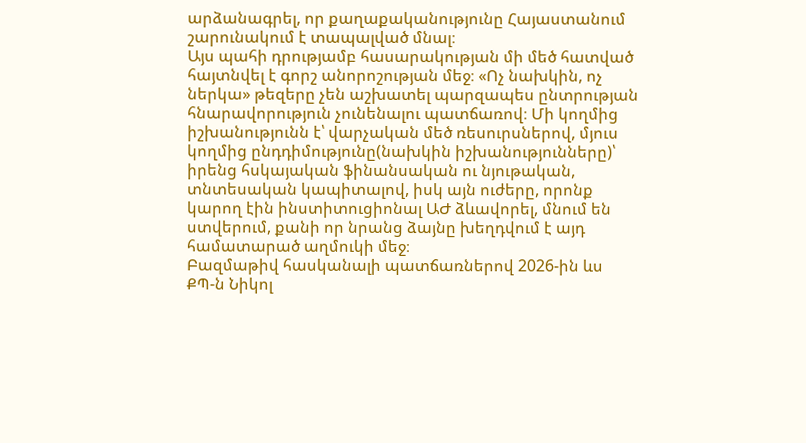արձանագրել, որ քաղաքականությունը Հայաստանում շարունակում է տապալված մնալ։
Այս պահի դրությամբ հասարակության մի մեծ հատված հայտնվել է գորշ անորոշության մեջ։ «Ոչ նախկին, ոչ ներկա» թեզերը չեն աշխատել պարզապես ընտրության հնարավորություն չունենալու պատճառով։ Մի կողմից իշխանությունն է՝ վարչական մեծ ռեսուրսներով, մյուս կողմից ընդդիմությունը(նախկին իշխանությունները)՝ իրենց հսկայական ֆինանսական ու նյութական, տնտեսական կապիտալով, իսկ այն ուժերը, որոնք կարող էին ինստիտուցիոնալ ԱԺ ձևավորել, մնում են ստվերում, քանի որ նրանց ձայնը խեղդվում է այդ համատարած աղմուկի մեջ։
Բազմաթիվ հասկանալի պատճառներով 2026-ին ևս ՔՊ‑ն Նիկոլ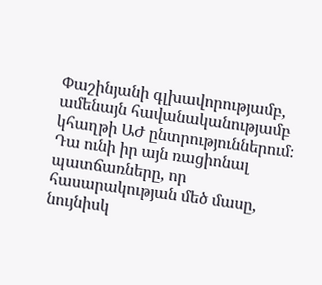Փաշինյանի գլխավորությամբ, ամենայն հավանականությամբ կհաղթի ԱԺ ընտրություններում։ Դա ունի իր այն ռացիոնալ պատճառները, որ հասարակության մեծ մասը, նույնիսկ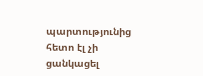պարտությունից հետո էլ չի ցանկացել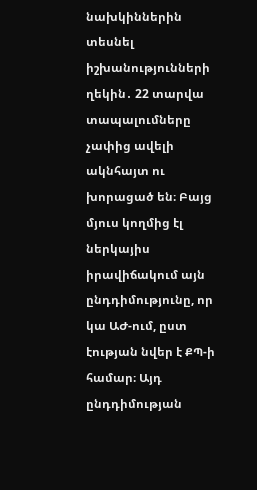նախկիններին տեսնել իշխանությունների ղեկին․ 22 տարվա տապալումները չափից ավելի ակնհայտ ու խորացած են։ Բայց մյուս կողմից էլ ներկայիս իրավիճակում այն ընդդիմությունը, որ կա ԱԺ-ում, ըստ էության նվեր է ՔՊ‑ի համար։ Այդ ընդդիմության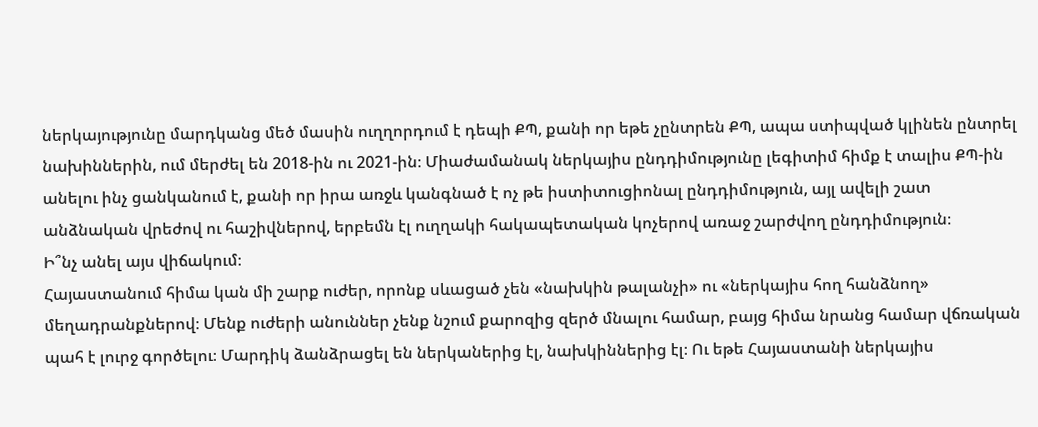ներկայությունը մարդկանց մեծ մասին ուղղորդում է դեպի ՔՊ, քանի որ եթե չընտրեն ՔՊ, ապա ստիպված կլինեն ընտրել նախիններին, ում մերժել են 2018-ին ու 2021-ին։ Միաժամանակ ներկայիս ընդդիմությունը լեգիտիմ հիմք է տալիս ՔՊ-ին անելու ինչ ցանկանում է, քանի որ իրա առջև կանգնած է ոչ թե իստիտուցիոնալ ընդդիմություն, այլ ավելի շատ անձնական վրեժով ու հաշիվներով, երբեմն էլ ուղղակի հակապետական կոչերով առաջ շարժվող ընդդիմություն։
Ի՞նչ անել այս վիճակում։
Հայաստանում հիմա կան մի շարք ուժեր, որոնք սևացած չեն «նախկին թալանչի» ու «ներկայիս հող հանձնող» մեղադրանքներով։ Մենք ուժերի անուններ չենք նշում քարոզից զերծ մնալու համար, բայց հիմա նրանց համար վճռական պահ է լուրջ գործելու։ Մարդիկ ձանձրացել են ներկաներից էլ, նախկիններից էլ։ Ու եթե Հայաստանի ներկայիս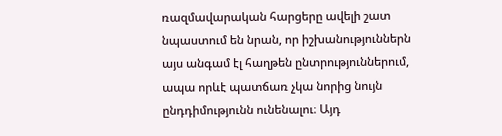ռազմավարական հարցերը ավելի շատ նպաստում են նրան, որ իշխանություններն այս անգամ էլ հաղթեն ընտրություններում, ապա որևէ պատճառ չկա նորից նույն ընդդիմությունն ունենալու։ Այդ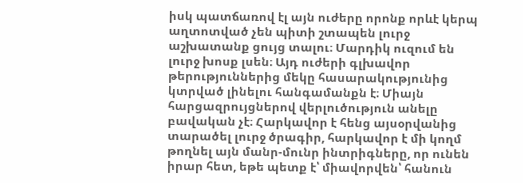իսկ պատճառով էլ այն ուժերը որոնք որևէ կերպ աղտոտված չեն պիտի շտապեն լուրջ աշխատանք ցույց տալու։ Մարդիկ ուզում են լուրջ խոսք լսեն։ Այդ ուժերի գլխավոր թերություններից մեկը հասարակությունից կտրված լինելու հանգամանքն է։ Միայն հարցազրույցներով վերլուծություն անելը բավական չէ։ Հարկավոր է հենց այսօրվանից տարածել լուրջ ծրագիր, հարկավոր է մի կողմ թողնել այն մանր-մունր ինտրիգները, որ ունեն իրար հետ, եթե պետք է՝ միավորվեն՝ հանուն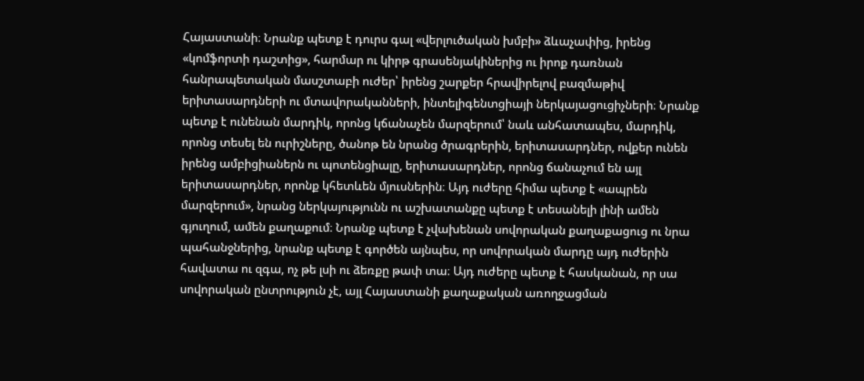Հայաստանի։ Նրանք պետք է դուրս գալ «վերլուծական խմբի» ձևաչափից, իրենց «կոմֆորտի դաշտից», հարմար ու կիրթ գրասենյակիներից ու իրոք դառնան հանրապետական մասշտաբի ուժեր՝ իրենց շարքեր հրավիրելով բազմաթիվ երիտասարդների ու մտավորականների, ինտելիգենտցիայի ներկայացուցիչների։ Նրանք պետք է ունենան մարդիկ, որոնց կճանաչեն մարզերում՝ նաև անհատապես, մարդիկ, որոնց տեսել են ուրիշները, ծանոթ են նրանց ծրագրերին, երիտասարդներ, ովքեր ունեն իրենց ամբիցիաներն ու պոտենցիալը, երիտասարդներ, որոնց ճանաչում են այլ երիտասարդներ, որոնք կհետևեն մյուսներին։ Այդ ուժերը հիմա պետք է «ապրեն մարզերում», նրանց ներկայությունն ու աշխատանքը պետք է տեսանելի լինի ամեն գյուղում, ամեն քաղաքում։ Նրանք պետք է չվախենան սովորական քաղաքացուց ու նրա պահանջներից, նրանք պետք է գործեն այնպես, որ սովորական մարդը այդ ուժերին հավատա ու զգա, ոչ թե լսի ու ձեռքը թափ տա։ Այդ ուժերը պետք է հասկանան, որ սա սովորական ընտրություն չէ, այլ Հայաստանի քաղաքական առողջացման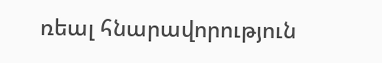ռեալ հնարավորություն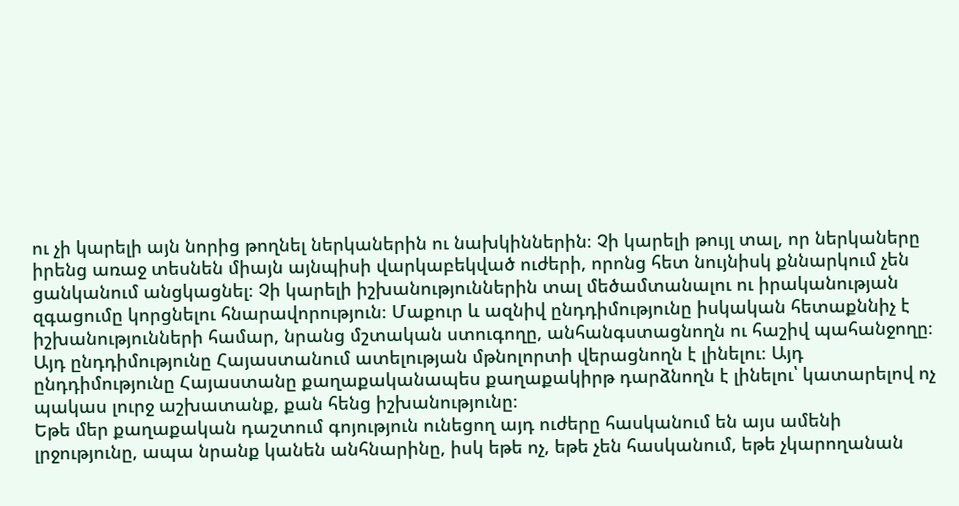ու չի կարելի այն նորից թողնել ներկաներին ու նախկիններին։ Չի կարելի թույլ տալ, որ ներկաները իրենց առաջ տեսնեն միայն այնպիսի վարկաբեկված ուժերի, որոնց հետ նույնիսկ քննարկում չեն ցանկանում անցկացնել։ Չի կարելի իշխանություններին տալ մեծամտանալու ու իրականության զգացումը կորցնելու հնարավորություն։ Մաքուր և ազնիվ ընդդիմությունը իսկական հետաքննիչ է իշխանությունների համար, նրանց մշտական ստուգողը, անհանգստացնողն ու հաշիվ պահանջողը։ Այդ ընդդիմությունը Հայաստանում ատելության մթնոլորտի վերացնողն է լինելու։ Այդ ընդդիմությունը Հայաստանը քաղաքականապես քաղաքակիրթ դարձնողն է լինելու՝ կատարելով ոչ պակաս լուրջ աշխատանք, քան հենց իշխանությունը։
Եթե մեր քաղաքական դաշտում գոյություն ունեցող այդ ուժերը հասկանում են այս ամենի լրջությունը, ապա նրանք կանեն անհնարինը, իսկ եթե ոչ, եթե չեն հասկանում, եթե չկարողանան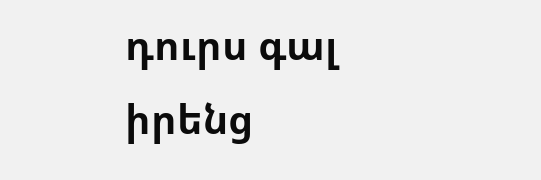դուրս գալ իրենց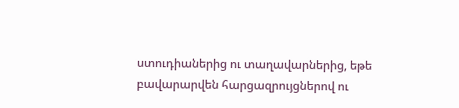ստուդիաներից ու տաղավարներից, եթե բավարարվեն հարցազրույցներով ու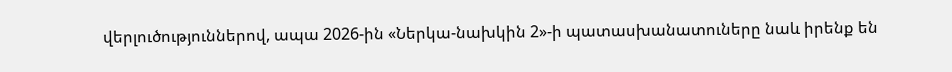վերլուծություններով, ապա 2026-ին «Ներկա-նախկին 2»-ի պատասխանատուները նաև իրենք են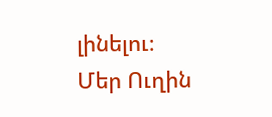լինելու։
Մեր Ուղին